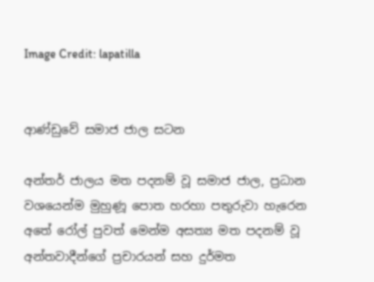Image Credit: lapatilla


ආණ්ඩුවේ සමාජ ජාල සටන

අන්තර් ජාලය මත පදනම් වූ සමාජ ජාල, ප්‍රධාන වශයෙන්ම මුහුණූ පොත හරහා පතුරුවා හැරෙන අතේ රෝල් පුවත් මෙන්ම අසත්‍ය මත පදනම් වූ අන්තවාදීන්ගේ ප්‍රචාරයන් සහ දුර්මත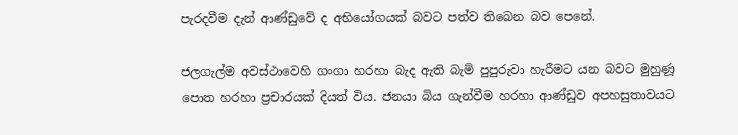පැරදවීම දැන් ආණ්ඩුවේ ද අභියෝගයක් බවට පත්ව තිබෙන බව පෙනේ.

ජලගැල්ම අවස්ථාවෙහි ගංගා හරහා බැද ඇති බැමි පුපුරුවා හැරීමට යන බවට මුහුණූ පොත හරහා ප්‍රචාරයක් දියත් විය. ජනයා බිය ගැන්වීම හරහා ආණ්ඩුව අපහසුතාවයට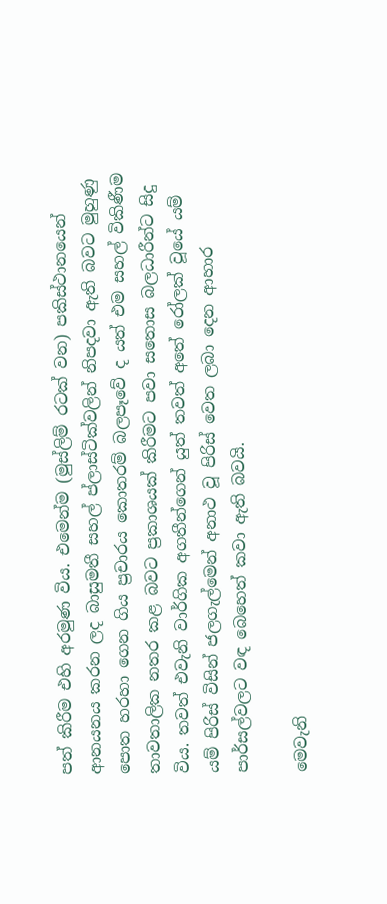පත් කිරීම එහි අරමුණ විය. එමෙන්ම (මුස්ලිම් රටක් වන) පකිස්ථානයෙන් ආනයනය කරන ලද බාසුමතී සහල් ප්ලාස්ටික්වලින් නිපදවා ඇති බවට මුහුණු පොත හරහා ගෙන ගිය ප්‍රචාරය කොතරම් බලපෑවේ ද යත් එම සහල් විකිණීම තාවතාලික නතර කළ බවට ප්‍රකාශයක් කිරීමට පවා සතොස බලධාරීන්ට සිදු විය. තවත් එවැනි වාර්ගික අගතීන්ගෙන් යුත් තවත් අතේ රෝලක් වූයේ යම් යම් පිරිස් විසින් ජලගැල්මෙන් අනාථ වූ පිරිස් වෙත ලබා දෙන ආහාර පාර්සල්වලට වඳ බෙහෙත් කවා ඇති බවයි.

මෙවැනි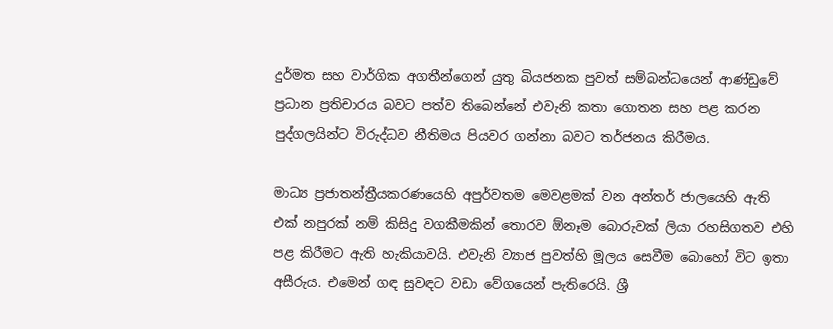දුර්මත සහ වාර්ගික අගතීන්ගෙන් යුතු බියජනක පුවත් සම්බන්ධයෙන් ආණ්ඩුවේ ප්‍රධාන ප්‍රතිචාරය බවට පත්ව තිබෙන්නේ එවැනි කතා ගොතන සහ පළ කරන පුද්ගලයින්ට විරුද්ධව නීතිමය පියවර ගන්නා බවට තර්ජනය කිරීමය.

මාධ්‍ය ප්‍රජාතන්ත්‍රීයකරණයෙහි අපුර්වතම මෙවළමක් වන අන්තර් ජාලයෙහි ඇති එක් නපුරක් නම් කිසිදු වගකීමකින් තොරව ඕනෑම බොරුවක් ලියා රහසිගතව එහි පළ කිරීමට ඇති හැකියාවයි. එවැනි ව්‍යාජ පුවත්හි මූලය සෙවීම බොහෝ විට ඉතා අසීරුය. එමෙන් ගඳ සුවඳට වඩා වේගයෙන් පැතිරෙයි. ශ්‍රී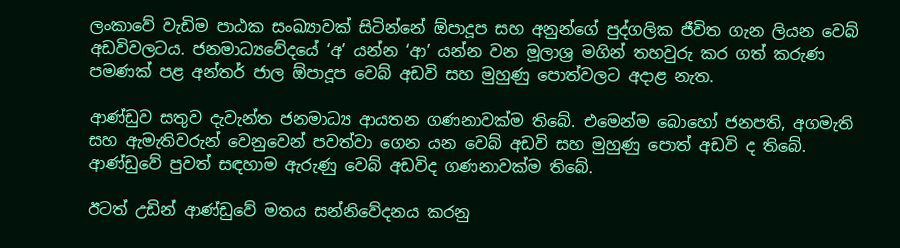ලංකාවේ වැඩිම පාඨක සංඛ්‍යාවක් සිටින්නේ ඕපාදූප සහ අනුන්ගේ පුද්ගලික ජීවිත ගැන ලියන වෙබ් අඩවිවලටය. ජනමාධ්‍යවේදයේ ‘අ’ යන්න ‘ආ’ යන්න වන මූලාශ්‍ර මගින් තහවුරු කර ගත් කරුණ පමණක් පළ අන්තර් ජාල ඕපාදූප වෙබ් අඩවි සහ මුහුණු පොත්වලට අදාළ නැත.

ආණ්ඩුව සතුව දැවැන්ත ජනමාධ්‍ය ආයතන ගණනාවක්ම තිබේ. එමෙන්ම බොහෝ ජනපති, අගමැති සහ ඇමැතිවරුන් වෙනුවෙන් පවත්වා ගෙන යන වෙබ් අඩවි සහ මුහුණු පොත් අඩවි ද තිබේ. ආණ්ඩුවේ පුවත් සඳහාම ඇරුණු වෙබ් අඩවිද ගණනාවක්ම තිබේ.

ඊටත් උඩින් ආණ්ඩුවේ මතය සන්නිවේදනය කරනු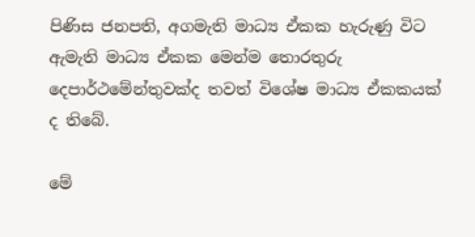පිණිස ජනපති, අගමැති මාධ්‍ය ඒකක හැරුණු විට ඇමැති මාධ්‍ය ඒකක මෙන්ම තොරතුරු දෙපාර්ථමේන්තුවක්ද තවත් විශේෂ මාධ්‍ය ඒකකයක් ද තිබේ.

මේ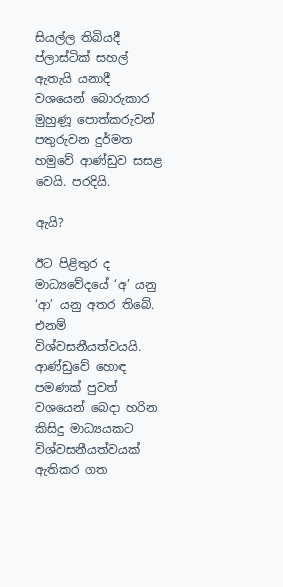සියල්ල තිබියදී ප්ලාස්ටික් සහල් ඇතැයි යනාදී වශයෙන් බොරුකාර මුහුණූ පොත්කරුවන් පතුරුවන දුර්මත හමුවේ ආණ්ඩුව සසළ වෙයි. පරදියි.

ඇයි?

ඊට පිළිතුර ද මාධ්‍යවේදයේ ‘අ’ යනු ‘ආ’ යනු අතර තිබේ. එනම් විශ්වසනීයත්වයයි. ආණ්ඩුවේ හොඳ පමණක් පුවත් වශයෙන් බෙදා හරින කිසිදු මාධ්‍යයකට විශ්වසනීයත්වයක් ඇතිකර ගත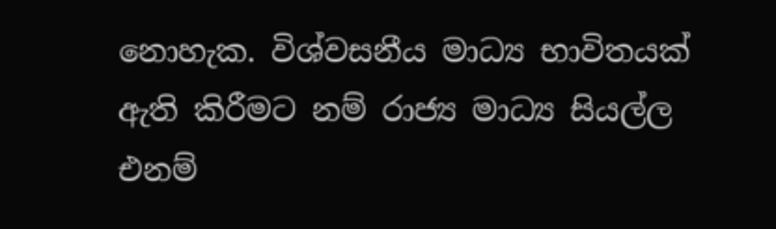නොහැක. විශ්වසනීය මාධ්‍ය භාවිතයක් ඇති කිරීමට නම් රාජ්‍ය මාධ්‍ය සියල්ල එනම්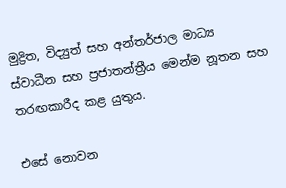මුද්‍රිත, විද්‍යුත් සහ අන්තර්ජාල මාධ්‍ය ස්වාධීන සහ ප්‍රජාතන්ත්‍රීය මෙන්ම නූතන සහ තරඟකාරීද කළ යුතුය.

එසේ නොවන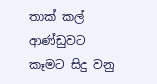තාක් කල් ආණ්ඩුවට කෑමට සිදු වනු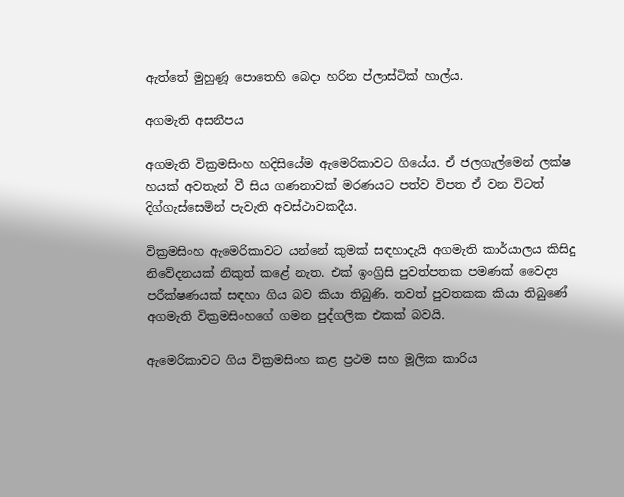ඇත්තේ මුහුණූ පොතෙහි බෙදා හරින ප්ලාස්ටික් හාල්ය.

අගමැති අසනීපය

අගමැති වික්‍රමසිංහ හදිසියේම ඇමෙරිකාවට ගියේය. ඒ ජලගැල්මෙන් ලක්ෂ හයක් අවතැන් වී සිය ගණනාවක් මරණයට පත්ව විපත ඒ වන විටත් දිග්ගැස්සෙමින් පැවැති අවස්ථාවකදීය.

වික්‍රමසිංහ ඇමෙරිකාවට යන්නේ කුමක් සඳහාදැයි අගමැති කාර්යාලය කිසිදු නිවේදනයක් නිකුත් කළේ නැත. එක් ඉංග්‍රිසි පුවත්පතක පමණක් වෛද්‍ය පරීක්ෂණයක් සඳහා ගිය බව කියා තිබුණි. තවත් පුවතකක කියා තිබුණේ අගමැති වික්‍රමසිංහගේ ගමන පුද්ගලික එකක් බවයි.

ඇමෙරිකාවට ගිය වික්‍රමසිංහ කළ ප්‍රථම සහ මූලික කාරිය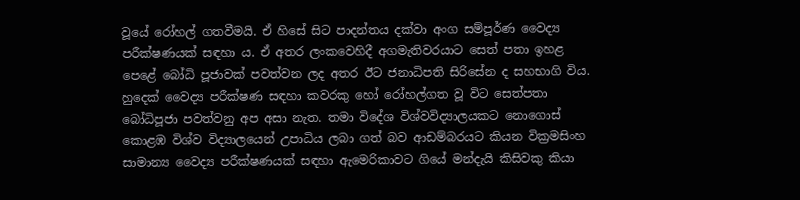වූයේ රෝහල් ගතවීමයි. ඒ හිසේ සිට පාදන්තය දක්වා අංග සම්පූර්ණ වෛද්‍ය පරීක්ෂණයක් සඳහා ය. ඒ අතර ලංකවෙහිදී අගමැතිවරයාට සෙත් පතා ඉහළ පෙළේ බෝධි පූජාවක් පවත්වන ලද අතර ඊට ජනාධිපති සිරිසේන ද සහභාගි විය. හුදෙක් වෛද්‍ය පරීක්ෂණ සඳහා කවරකු හෝ රෝහල්ගත වූ විට සෙත්පතා බෝධිපූජා පවත්වනු අප අසා නැත. තමා විදේශ විශ්වවිද්‍යාලයකට නොගොස් කොළඹ විශ්ව විද්‍යාලයෙන් උපාධිය ලබා ගත් බව ආඩම්බරයට කියන වික්‍රමසිංහ සාමාන්‍ය වෛද්‍ය පරීක්ෂණයක් සඳහා ඇමෙරිකාවට ගියේ මන්දැයි කිසිවකු කියා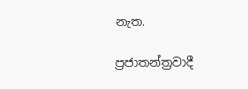නැත.

ප්‍රජාතන්ත්‍රවාදී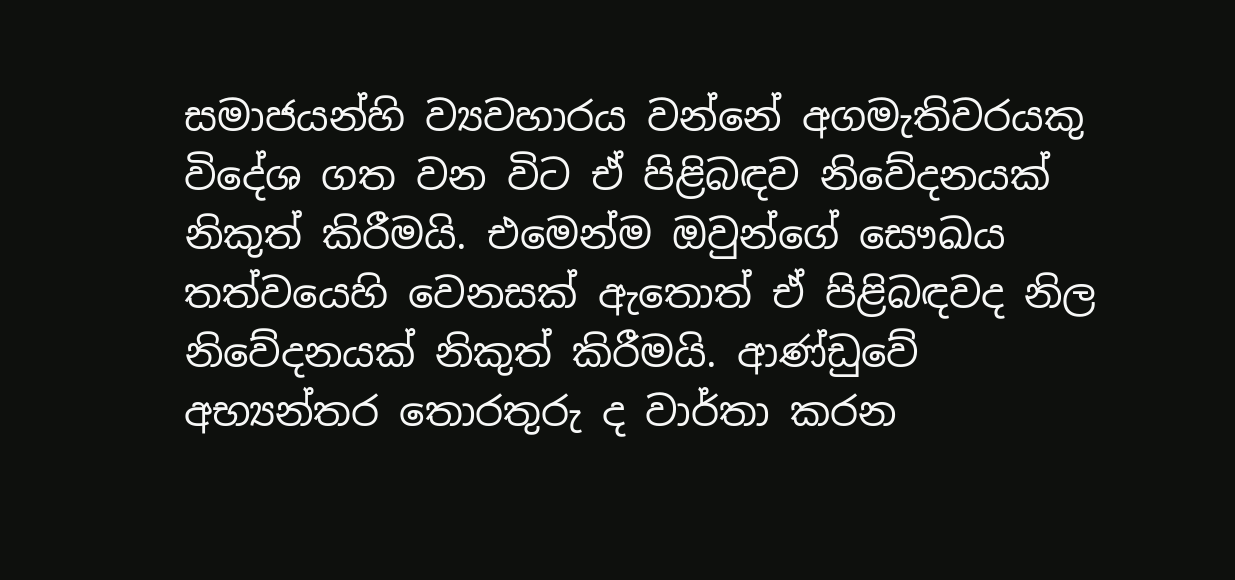සමාජයන්හි ව්‍යවහාරය වන්නේ අගමැතිවරයකු විදේශ ගත වන විට ඒ පිළිබඳව නිවේදනයක් නිකුත් කිරීමයි. එමෙන්ම ඔවුන්ගේ සෞඛය තත්වයෙහි වෙනසක් ඇතොත් ඒ පිළිබඳවද නිල නිවේදනයක් නිකුත් කිරීමයි. ආණ්ඩුවේ අභ්‍යන්තර තොරතුරු ද වාර්තා කරන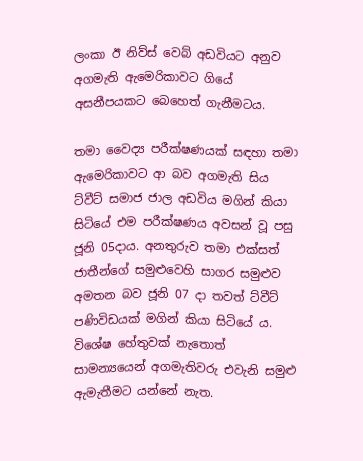ලංකා ඊ නිව්ස් වෙබ් අඩවියට අනුව අගමැති ඇමෙරිකාවට ගියේ අසනීපයකට බෙහෙත් ගැනීමටය.

තමා වෛද්‍ය පරීක්ෂණයක් සඳහා තමා ඇමෙරිකාවට ආ බව අගමැති සිය ට්වීට් සමාජ ජාල අඩවිය මගින් කියා සිටියේ එම පරීක්ෂණය අවසන් වූ පසු ජූනි 05දාය. අනතුරුව තමා එක්සත් ජාතීන්ගේ සමුළුවෙහි සාගර සමුළුව අමතන බව ජූනි 07 දා තවත් ට්වීට් පණිවිඩයක් මගින් කියා සිටියේ ය. විශේෂ හේතුවක් නැතොත් සාමන්‍යයෙන් අගමැතිවරු එවැනි සමුළු ඇමැතීමට යන්නේ නැත.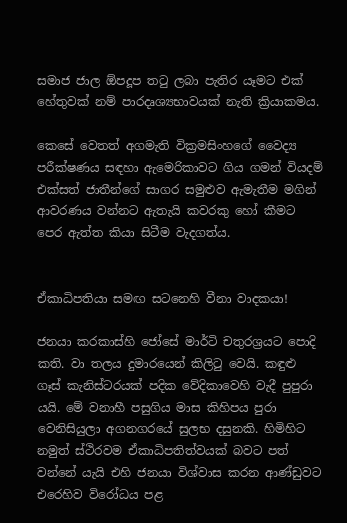සමාජ ජාල ඕපදූප තටු ලබා පැතිර යෑමට එක් හේතුවක් නම් පාරදෘශ්‍යභාවයක් නැති ක්‍රියාකමය.

කෙසේ වෙතත් අගමැති වික්‍රමසිංහගේ වෛද්‍ය පරීක්ෂණය සඳහා ඇමෙරිකාවට ගිය ගමන් වියදම් එක්සත් ජාතීන්ගේ සාගර සමුළුව ඇමැතීම මගින් ආවරණය වන්නට ඇතැයි කවරකු හෝ කීමට පෙර ඇත්ත කියා සිටීම වැදගත්ය.


ඒකාධිපතියා සමඟ සටනෙහි වීනා වාදකයා!

ජනයා කරකාස්හි ජෝසේ මාර්ටි චතුරශ්‍රයට පොදි කති. වා තලය දුමාරයෙන් කිලිටු වෙයි. කඳුළු ගෑස් කැනිස්ටරයක් පදික වේදිකාවෙහි වැදී පුපුරා යයි. මේ වනාහී පසුගිය මාස කිහිපය පුරා වෙනිසියුලා අගනගරයේ සුලභ දසුනකි. හිමිහිට නමුත් ස්ථිරවම ඒකාධිපතිත්වයක් බවට පත් වන්නේ යැයි එහි ජනයා විශ්වාස කරන ආණ්ඩුවට එරෙහිව විරෝධය පළ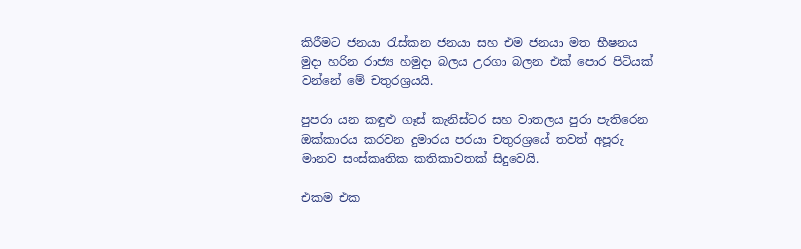කිරීමට ජනයා රැස්කන ජනයා සහ එම ජනයා මත භීෂනය මුදා හරින රාජ්‍ය හමුදා බලය උරගා බලන එක් පොර පිටියක් වන්නේ මේ චතුරශ්‍රයයි.

පුපරා යන කඳුළු ගෑස් කැනිස්ටර සහ වාතලය පුරා පැතිරෙන ඔක්කාරය කරවන දුමාරය පරයා චතුරශ්‍රයේ තවත් අපූරු මානව සංස්කෘතික කතිකාවතක් සිදුවෙයි.

එකම එක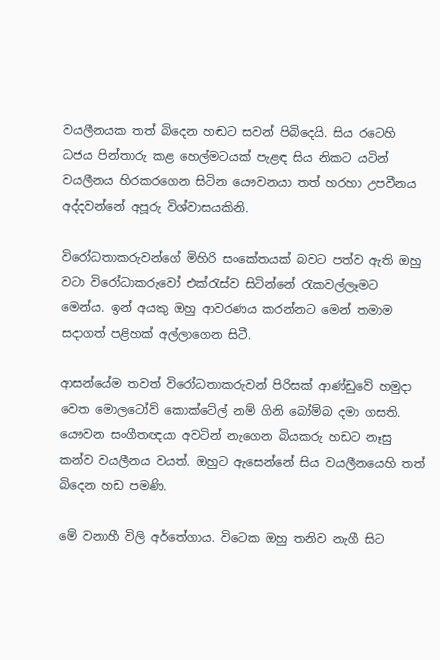වයලීනයක තත් බිදෙන හඬට සවන් පිබිදෙයි. සිය රටෙහි ධජය පින්තාරු කළ හෙල්මටයක් පැළඳ සිය නිකට යටින් වයලීනය හිරකරගෙන සිටින යෞවනයා තත් හරහා උපවීනය අද්දවන්නේ අපූරු විශ්වාසයකිනි.

විරෝධතාකරුවන්ගේ මිහිරි සංකේතයක් බවට පත්ව ඇති ඔහු වටා විරෝධාකරුවෝ එක්රැස්ව සිටින්නේ රැකවල්ලෑමට මෙන්ය. ඉන් අයකු ඔහු ආවරණය කරන්නට මෙන් තමාම සදාගත් පළිහක් අල්ලාගෙන සිටී.

ආසන්යේම තවත් විරෝධතාකරුවන් පිරිසක් ආණ්ඩුවේ හමුදා වෙත මොලටෝව් කොක්ටේල් නම් ගිනි බෝම්බ දමා ගසති. යෞවන සංගීතඥයා අවටින් නැගෙන බියකරු හඩට නෑසු කන්ව වයලීනය වයත්. ඔහුට ඇසෙන්නේ සිය වයලීනයෙහි තත් බිදෙන හඩ පමණි.

මේ වනාහී විලි අර්තේගාය. විටෙක ඔහු තනිව නැගී සිට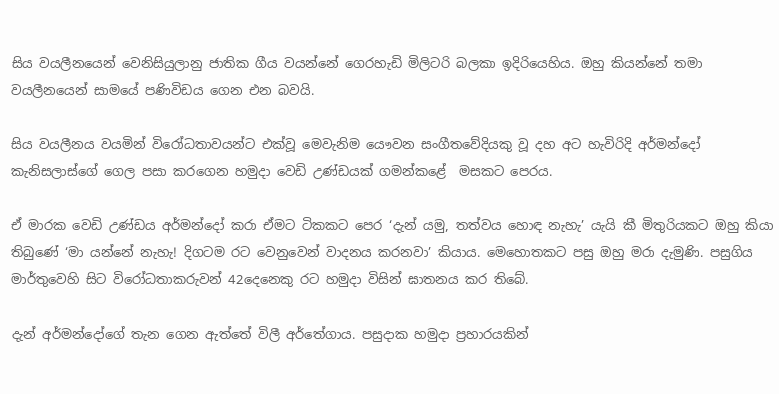සිය වයලීනයෙන් වෙනිසියුලානු ජාතික ගීය වයන්නේ ගෙරහැඩි මිලිටරි බලකා ඉදිරියෙහිය. ඔහු කියන්නේ තමා වයලීනයෙන් සාමයේ පණිවිඩය ගෙන එන බවයි.

සිය වයලීනය වයමින් විරෝධතාවයන්ට එක්වූ මෙවැනිම යෞවන සංගීතවේදියකු වූ දහ අට හැවිරිදි අර්මන්දෝ කැනිසලාස්ගේ ගෙල පසා කරගෙන හමුදා වෙඩි උණ්ඩයක් ගමන්කළේ ‍‍‍ මසකට පෙරය.

ඒ මාරක වෙඩි උණ්ඩය අර්මන්දෝ කරා ඒමට ටිකකට පෙර ‘දැන් යමු, තත්වය හොඳ නැහැ’ යැයි කී මිතුරියකට ඔහු කියා තිබුණේ ‘මා යන්නේ නැහැ! දිගටම රට වෙනුවෙන් වාදනය කරනවා’ කියාය. මෙහොතකට පසු ඔහු මරා දැමුණි. පසුගිය මාර්තුවෙහි සිට විරෝධතාකරුවන් 42දෙනෙකු රට හමුදා විසින් ඝාතනය කර තිබේ.

දැන් අර්මන්දෝගේ තැන ගෙන ඇත්තේ විලී අර්තේගාය. පසුදාක හමුදා ප්‍රහාරයකින්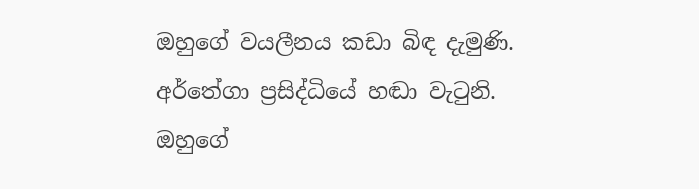ඔහුගේ වයලීනය කඩා බිඳ දැමුණි. අර්තේගා ප්‍රසිද්ධියේ හඬා වැටුනි. ඔහුගේ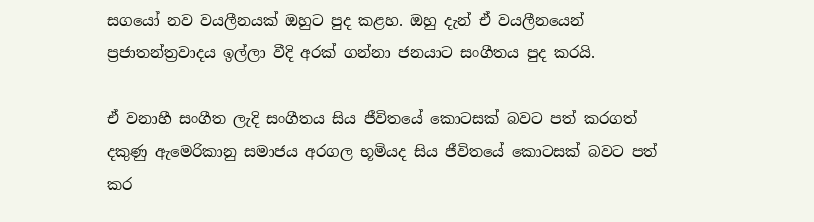සගයෝ නව වයලීනයක් ඔහුට පුද කළහ. ඔහු දැන් ඒ වයලීනයෙන් ප්‍රජාතන්ත්‍රවාදය ඉල්ලා වීදි අරක් ගන්නා ජනයාට සංගීතය පුද කරයි.

ඒ වනාහී සංගීත ලැදි සංගීතය සිය ජීවිතයේ කොටසක් බවට පත් කරගත් දකුණු ඇමෙරිකානු සමාජය අරගල භූමියද සිය ජීවිතයේ කොටසක් බවට පත් කර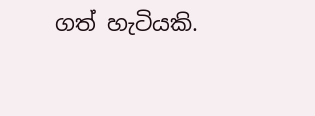ගත් හැටියකි.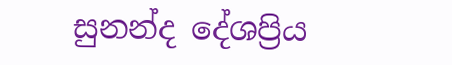සුනන්ද දේශප්‍රිය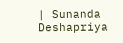| Sunanda Deshapriya